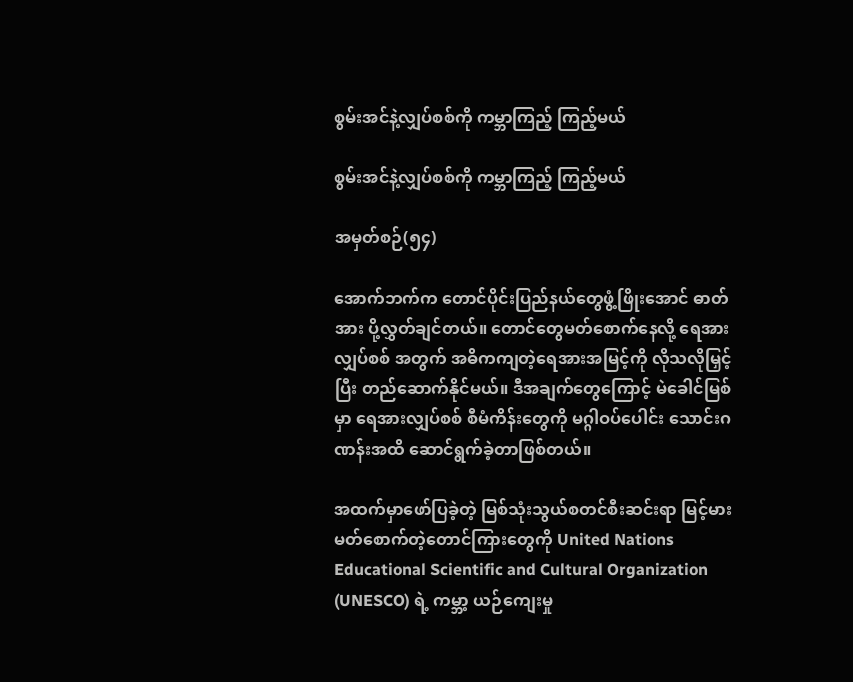စွမ်းအင်နဲ့လျှပ်စစ်ကို ကမ္ဘာကြည့် ကြည့်မယ်

စွမ်းအင်နဲ့လျှပ်စစ်ကို ကမ္ဘာကြည့် ကြည့်မယ်

အမှတ်စဉ်(၅၄)

အောက်ဘက်က တောင်ပိုင်းပြည်နယ်တွေဖွံ့ဖြိုးအောင် ဓာတ်အား ပို့လွှတ်ချင်တယ်။ တောင်တွေမတ်စောက်နေလို့ ရေအားလျှပ်စစ် အတွက် အဓိကကျတဲ့ရေအားအမြင့်ကို လိုသလိုမြှင့်ပြီး တည်ဆောက်နိုင်မယ်။ ဒီအချက်တွေကြောင့် မဲခေါင်မြစ်မှာ ရေအားလျှပ်စစ် စီမံကိန်းတွေကို မဂ္ဂါဝပ်ပေါင်း သောင်းဂဏန်းအထိ ဆောင်ရွက်ခဲ့တာဖြစ်တယ်။

အထက်မှာဖော်ပြခဲ့တဲ့ မြစ်သုံးသွယ်စတင်စီးဆင်းရာ မြင့်မား မတ်စောက်တဲ့တောင်ကြားတွေကို United Nations Educational Scientific and Cultural Organization (UNESCO) ရဲ့ ကမ္ဘာ့ ယဉ်ကျေးမှု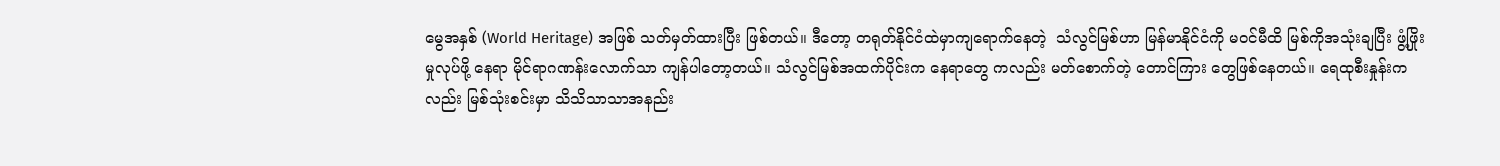မွေအနှစ် (World Heritage) အဖြစ် သတ်မှတ်ထားပြီး ဖြစ်တယ်။ ဒီတော့ တရုတ်နိုင်ငံထဲမှာကျရောက်နေတဲ့  သံလွင်မြစ်ဟာ မြန်မာနိုင်ငံကို မဝင်မီထိ မြစ်ကိုအသုံးချပြီး ဖွံ့ဖြိုးမှုလုပ်ဖို့ နေရာ မိုင်ရာဂဏန်းလောက်သာ ကျန်ပါတော့တယ်။ သံလွင်မြစ်အထက်ပိုင်းက နေရာတွေ ကလည်း မတ်စောက်တဲ့ တောင်ကြား တွေဖြစ်နေတယ်။ ရေထုစီးနှုန်းကလည်း မြစ်သုံးစင်းမှာ သိသိသာသာအနည်း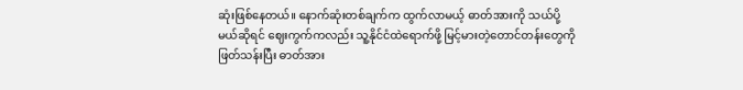ဆုံးဖြစ်နေတယ်။ နောက်ဆုံးတစ်ချက်က ထွက်လာမယ့် ဓာတ်အားကို သယ်ပို့မယ်ဆိုရင် ဈေးကွက်ကလည်း သူ့နိုင်ငံထဲရောက်ဖို့ မြင့်မားတဲ့တောင်တန်းတွေကိုဖြတ်သန်းပြီး ဓာတ်အား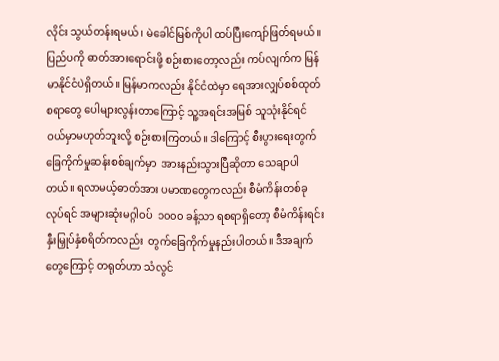လိုင်း သွယ်တန်းရမယ်၊ မဲခေါင်မြစ်ကိုပါ ထပ်ပြီးကျော်ဖြတ်ရမယ်။ ပြည်ပကို ဓာတ်အားရောင်းဖို့ စဉ်းစားတော့လည်း ကပ်လျက်က မြန်မာနိုင်ငံပဲရှိတယ်။ မြန်မာကလည်း နိုင်ငံထဲမှာ ရေအားလျှပ်စစ်ထုတ်စရာတွေ ပေါများလွန်းတာကြောင့် သူ့အရင်းအမြစ် သူသုံးနိုင်ရင် ဝယ်မှာမဟုတ်ဘူးလို့ စဉ်းစားကြတယ်။ ဒါကြောင့် စီးပွားရေးတွက်ခြေကိုက်မှုဆန်းစစ်ချက်မှာ  အားနည်းသွားပြီဆိုတာ သေချာပါတယ်။ ရလာမယ့်ဓာတ်အား ပမာဏတွေကလည်း စီမံကိန်းတစ်ခုလုပ်ရင် အများဆုံးမဂ္ဂါဝပ်  ၁၀၀၀ ခန့်သာ ရစရာရှိတော့ စီမံကိန်းရင်းနှီးမြှုပ်နှံစရိတ်ကလည်း  တွက်ခြေကိုက်မှုနည်းပါတယ်။ ဒီအချက်တွေကြောင့် တရုတ်ဟာ သံလွင်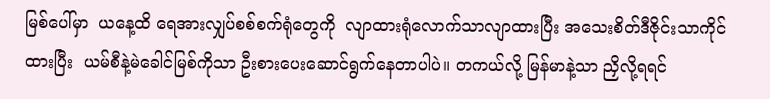မြစ်ပေါ်မှာ  ယနေ့ထိ ရေအားလျှပ်စစ်စက်ရုံတွေကို  လျာထားရုံလောက်သာလျာထားပြီး အသေးစိတ်ဒီဇိုင်းသာကိုင်ထားပြီး  ယမ်စီနဲ့မဲခေါင်မြစ်ကိုသာ ဦးစားပေးဆောင်ရွက်နေတာပါပဲ။ တကယ်လို့ မြန်မာနဲ့သာ ညှိလို့ရရင်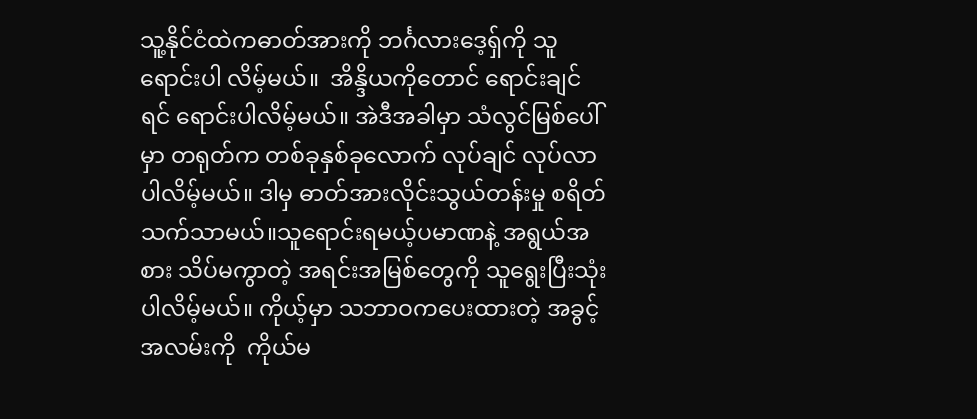သူ့နိုင်ငံထဲကဓာတ်အားကို ဘင်္ဂလားဒေ့ရှ်ကို သူရောင်းပါ လိမ့်မယ်။  အိန္ဒိယကိုတောင် ရောင်းချင်ရင် ရောင်းပါလိမ့်မယ်။ အဲဒီအခါမှာ သံလွင်မြစ်ပေါ်မှာ တရုတ်က တစ်ခုနှစ်ခုလောက် လုပ်ချင် လုပ်လာပါလိမ့်မယ်။ ဒါမှ ဓာတ်အားလိုင်းသွယ်တန်းမှု စရိတ်သက်သာမယ်။သူရောင်းရမယ့်ပမာဏနဲ့ အရွယ်အစား သိပ်မကွာတဲ့ အရင်းအမြစ်တွေကို သူရွေးပြီးသုံးပါလိမ့်မယ်။ ကိုယ့်မှာ သဘာဝကပေးထားတဲ့ အခွင့်အလမ်းကို  ကိုယ်မ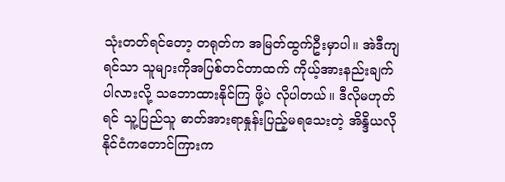သုံးတတ်ရင်တော့ တရုတ်က အမြတ်ထွက်ဦးမှာပါ။ အဲဒီကျရင်သာ သူများကိုအပြစ်တင်တာထက် ကိုယ့်အားနည်းချက်ပါလားလို့ သဘောထားနိုင်ကြ ဖို့ပဲ လိုပါတယ်။ ဒီလိုမဟုတ်ရင် သူ့ပြည်သူ ဓာတ်အားရာနှုန်းပြည့်မရသေးတဲ့ အိန္ဒိယလိုနိုင်ငံကတောင်ကြားက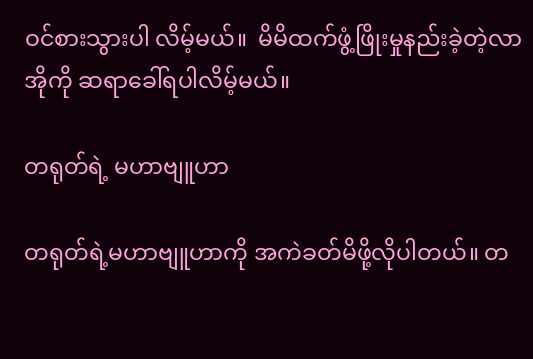ဝင်စားသွားပါ လိမ့်မယ်။  မိမိထက်ဖွံ့ဖြိုးမှုနည်းခဲ့တဲ့လာအိုကို ဆရာခေါ်ရပါလိမ့်မယ်။

တရုတ်ရဲ့ မဟာဗျူဟာ

တရုတ်ရဲ့မဟာဗျူဟာကို အကဲခတ်မိဖို့လိုပါတယ်။ တ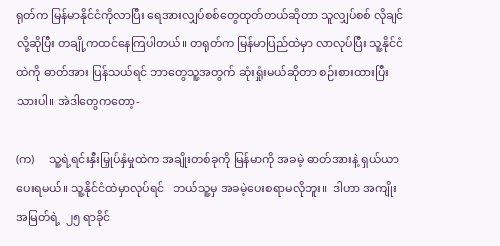ရုတ်က မြန်မာနိုင်ငံကိုလာပြီး ရေအားလျှပ်စစ်တွေထုတ်တယ်ဆိုတာ သူလျှပ်စစ် လိုချင်လို့ဆိုပြီး တချို့ကထင်နေကြပါတယ်။ တရုတ်က မြန်မာပြည်ထဲမှာ လာလုပ်ပြီး သူ့နိုင်ငံထဲကို ဓာတ်အား ပြန်သယ်ရင် ဘာတွေသူ့အတွက် ဆုံးရှုံးမယ်ဆိုတာ စဉ်းစားထားပြီးသားပါ။ အဲဒါတွေကတော့-

(က)     သူ့ရဲ့ရင်းနှီးမြှုပ်နှံမှုထဲက အချိုးတစ်ခုကို မြန်မာကို အခမဲ့ ဓာတ်အားနဲ့ ရှယ်ယာပေးရမယ်။ သူ့နိုင်ငံထဲမှာလုပ်ရင်   ဘယ်သူ့မှ အခမဲ့ပေးစရာမလိုဘူး။  ဒါဟာ အကျိုးအမြတ်ရဲ့  ၂၅ ရာခိုင်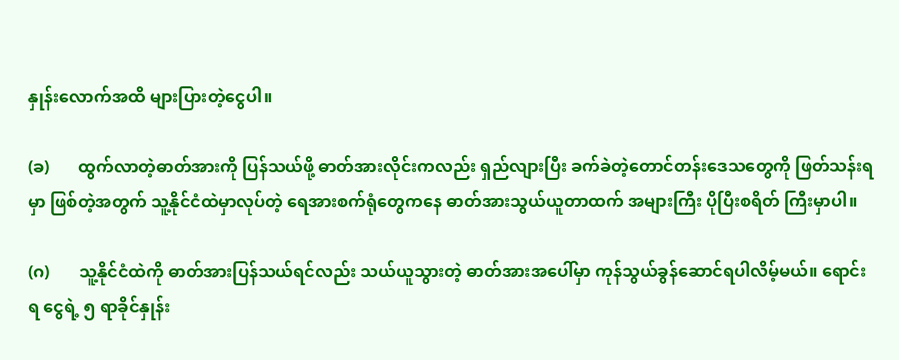နှုန်းလောက်အထိ များပြားတဲ့ငွေပါ။

(ခ)       ထွက်လာတဲ့ဓာတ်အားကို ပြန်သယ်ဖို့ ဓာတ်အားလိုင်းကလည်း ရှည်လျားပြီး ခက်ခဲတဲ့တောင်တန်းဒေသတွေကို ဖြတ်သန်းရမှာ ဖြစ်တဲ့အတွက် သူ့နိုင်ငံထဲမှာလုပ်တဲ့ ရေအားစက်ရုံတွေကနေ ဓာတ်အားသွယ်ယူတာထက် အများကြီး ပိုပြီးစရိတ် ကြီးမှာပါ။

(ဂ)       သူ့နိုင်ငံထဲကို ဓာတ်အားပြန်သယ်ရင်လည်း သယ်ယူသွားတဲ့ ဓာတ်အားအပေါ်မှာ ကုန်သွယ်ခွန်ဆောင်ရပါလိမ့်မယ်။ ရောင်းရ ငွေရဲ့ ၅ ရာခိုင်နှုန်း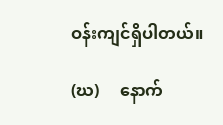ဝန်းကျင်ရှိပါတယ်။

(ဃ)     နောက်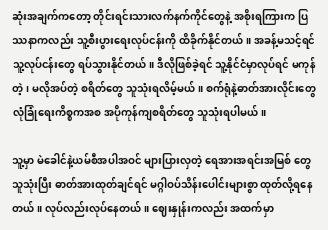ဆုံးအချက်ကတော့ တိုင်းရင်းသားလက်နက်ကိုင်တွေနဲ့ အစိုးရကြားက ပြဿနာကလည်း သူ့စီးပွားရေးလုပ်ငန်းကို ထိခိုက်နိုင်တယ်။ အခန့်မသင့်ရင် သူ့လုပ်ငန်းတွေ ရပ်သွားနိုင်တယ်။ ဒီလိုဖြစ်ခဲ့ရင် သူ့နိုင်ငံမှာလုပ်ရင် မကုန်တဲ့၊ မလိုအပ်တဲ့ စရိတ်တွေ သူသုံးရလိမ့်မယ်။ စက်ရုံနဲ့ဓာတ်အားလိုင်းတွေ လုံခြုံရေးကိစ္စကအစ အပိုကုန်ကျစရိတ်တွေ သူသုံးရပါမယ်။

သူ့မှာ မဲခေါင်နဲ့ယမ်စီအပါအဝင် များပြားလှတဲ့ ရေအားအရင်းအမြစ် တွေသူသုံးပြီး ဓာတ်အားထုတ်ချင်ရင် မဂ္ဂါဝပ်သိန်းပေါင်းများစွာ ထုတ်လို့ရနေတယ်။ လုပ်လည်းလုပ်နေတယ်။ ဈေးနှုန်းကလည်း အထက်မှာ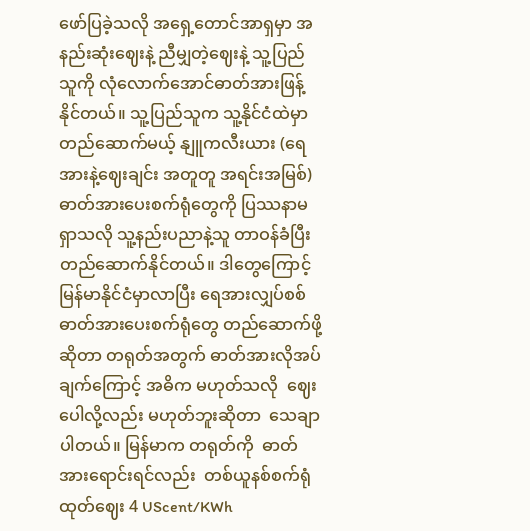ဖော်ပြခဲ့သလို အရှေ့တောင်အာရှမှာ အနည်းဆုံးဈေးနဲ့ ညီမျှတဲ့ဈေးနဲ့ သူ့ပြည်သူကို လုံလောက်အောင်ဓာတ်အားဖြန့်နိုင်တယ်။ သူ့ပြည်သူက သူ့နိုင်ငံထဲမှာတည်ဆောက်မယ့် နျူကလီးယား (ရေအားနဲ့ဈေးချင်း အတူတူ အရင်းအမြစ်) ဓာတ်အားပေးစက်ရုံတွေကို ပြဿနာမရှာသလို သူ့နည်းပညာနဲ့သူ တာဝန်ခံပြီး တည်ဆောက်နိုင်တယ်။ ဒါတွေကြောင့် မြန်မာနိုင်ငံမှာလာပြီး ရေအားလျှပ်စစ်ဓာတ်အားပေးစက်ရုံတွေ တည်ဆောက်ဖို့ဆိုတာ တရုတ်အတွက် ဓာတ်အားလိုအပ်ချက်ကြောင့် အဓိက မဟုတ်သလို  ဈေးပေါလို့လည်း မဟုတ်ဘူးဆိုတာ  သေချာပါတယ်။ မြန်မာက တရုတ်ကို  ဓာတ်အားရောင်းရင်လည်း  တစ်ယူနစ်စက်ရုံ ထုတ်ဈေး 4 UScent/KWh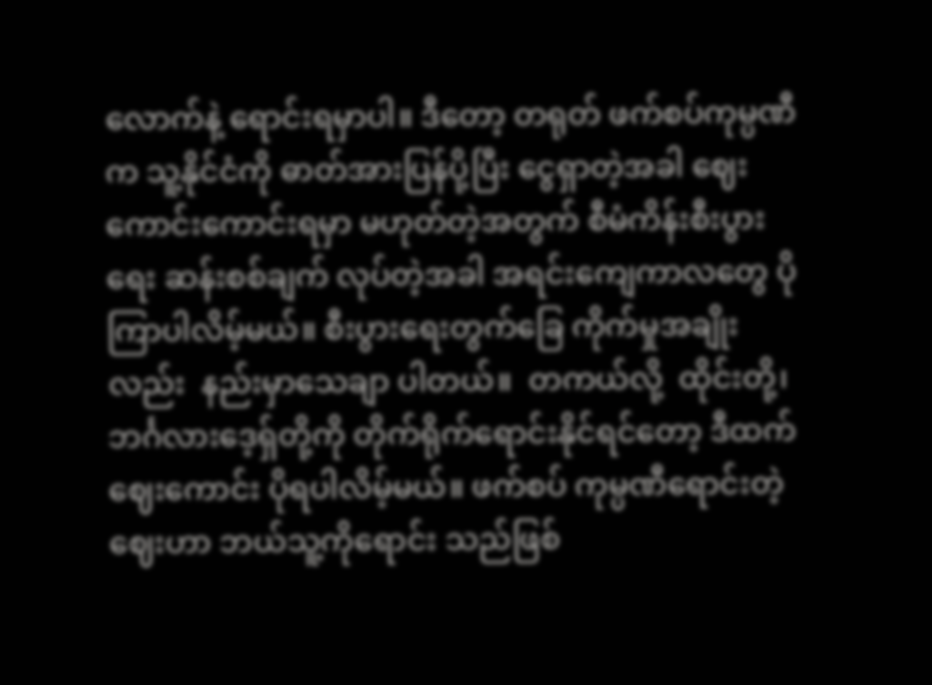လောက်နဲ့ ရောင်းရမှာပါ။ ဒီတော့ တရုတ် ဖက်စပ်ကုမ္ပဏီက သူ့နိုင်ငံကို ဓာတ်အားပြန်ပို့ပြီး ငွေရှာတဲ့အခါ ဈေးကောင်းကောင်းရမှာ မဟုတ်တဲ့အတွက် စီမံကိန်းစီးပွားရေး ဆန်းစစ်ချက် လုပ်တဲ့အခါ အရင်းကျေကာလတွေ ပိုကြာပါလိမ့်မယ်။ စီးပွားရေးတွက်ခြေ ကိုက်မှုအချိုးလည်း  နည်းမှာသေချာ ပါတယ်။  တကယ်လို့  ထိုင်းတို့၊ ဘင်္ဂလားဒေ့ရှ်တို့ကို တိုက်ရိုက်ရောင်းနိုင်ရင်တော့ ဒီထက်ဈေးကောင်း ပိုရပါလိမ့်မယ်။ ဖက်စပ် ကုမ္ပဏီရောင်းတဲ့ဈေးဟာ ဘယ်သူ့ကိုရောင်း သည်ဖြစ်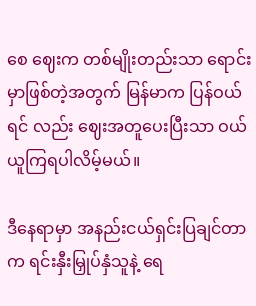စေ ဈေးက တစ်မျိုးတည်းသာ ရောင်းမှာဖြစ်တဲ့အတွက် မြန်မာက ပြန်ဝယ်ရင် လည်း ဈေးအတူပေးပြီးသာ ဝယ်ယူကြရပါလိမ့်မယ်။

ဒီနေရာမှာ အနည်းငယ်ရှင်းပြချင်တာက ရင်းနှီးမြှုပ်နှံသူနဲ့ ရေ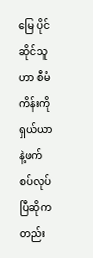မြေ ပိုင်ဆိုင်သူဟာ စီမံကိန်းကို ရှယ်ယာနဲ့ဖက်စပ်လုပ်ပြီဆိုကတည်း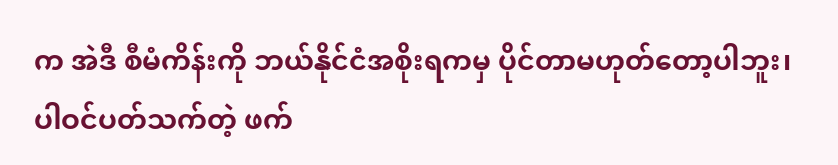က အဲဒီ စီမံကိန်းကို ဘယ်နိုင်ငံအစိုးရကမှ ပိုင်တာမဟုတ်တော့ပါဘူး၊ ပါဝင်ပတ်သက်တဲ့ ဖက်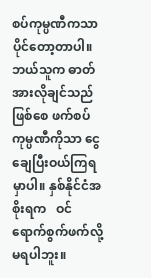စပ်ကုမ္ပဏီကသာ ပိုင်တော့တာပါ။ ဘယ်သူက ဓာတ်အားလိုချင်သည်ဖြစ်စေ ဖက်စပ်ကုမ္ပဏီကိုသာ ငွေချေပြီးဝယ်ကြရမှာပါ။ နှစ်နိုင်ငံအစိုးရက   ဝင်ရောက်စွက်ဖက်လို့ မရပါဘူး။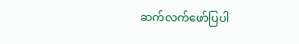ဆက်လက်ဖော်ပြပါ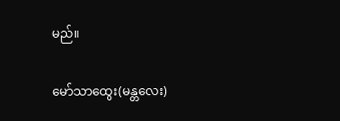မည်။

မော်သာထွေး(မန္တလေး)